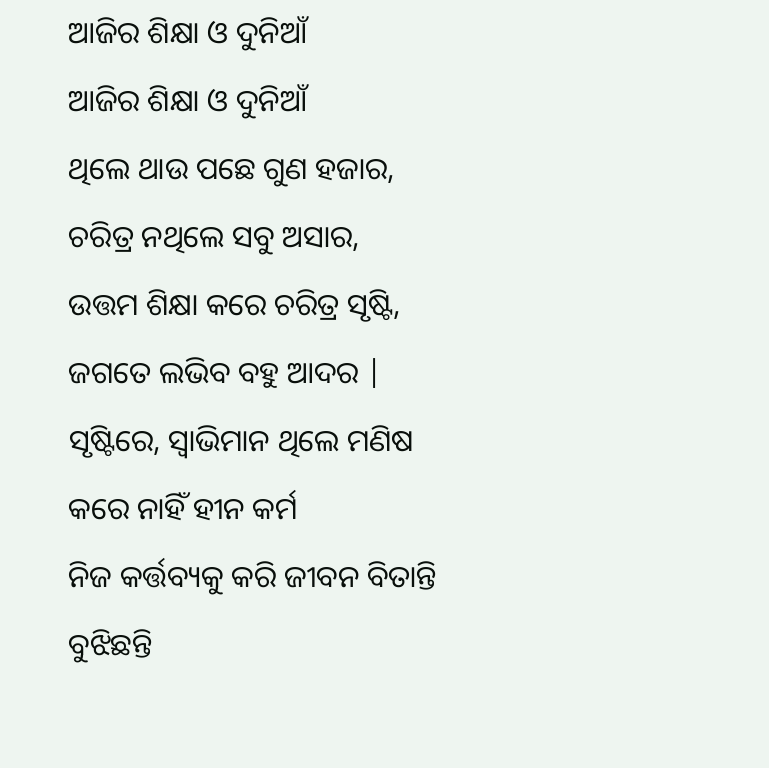ଆଜିର ଶିକ୍ଷା ଓ ଦୁନିଆଁ
ଆଜିର ଶିକ୍ଷା ଓ ଦୁନିଆଁ
ଥିଲେ ଥାଉ ପଛେ ଗୁଣ ହଜାର,
ଚରିତ୍ର ନଥିଲେ ସବୁ ଅସାର,
ଉତ୍ତମ ଶିକ୍ଷା କରେ ଚରିତ୍ର ସୃଷ୍ଟି,
ଜଗତେ ଲଭିବ ବହୁ ଆଦର |
ସୃଷ୍ଟିରେ, ସ୍ୱାଭିମାନ ଥିଲେ ମଣିଷ
କରେ ନାହିଁ ହୀନ କର୍ମ
ନିଜ କର୍ତ୍ତବ୍ୟକୁ କରି ଜୀବନ ବିତାନ୍ତି
ବୁଝିଛନ୍ତି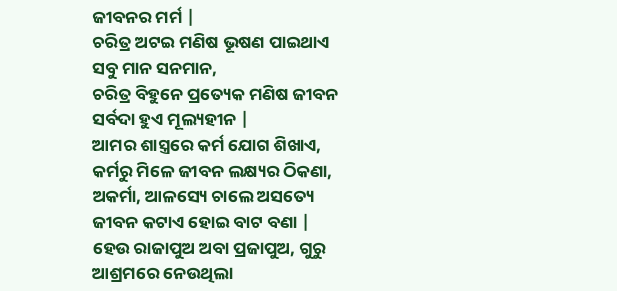ଜୀବନର ମର୍ମ |
ଚରିତ୍ର ଅଟଇ ମଣିଷ ଭୂଷଣ ପାଇଥାଏ
ସବୁ ମାନ ସନମାନ,
ଚରିତ୍ର ବିହୁନେ ପ୍ରତ୍ୟେକ ମଣିଷ ଜୀବନ
ସର୍ବଦା ହୁଏ ମୂଲ୍ୟହୀନ |
ଆମର ଶାସ୍ତ୍ରରେ କର୍ମ ଯୋଗ ଶିଖାଏ,
କର୍ମରୁ ମିଳେ ଜୀବନ ଲକ୍ଷ୍ୟର ଠିକଣା,
ଅକର୍ମା, ଆଳସ୍ୟେ ଚାଲେ ଅସତ୍ୟେ
ଜୀବନ କଟାଏ ହୋଇ ବାଟ ବଣା |
ହେଉ ରାଜାପୁଅ ଅବା ପ୍ରଜାପୁଅ, ଗୁରୁ
ଆଶ୍ରମରେ ନେଉଥିଲା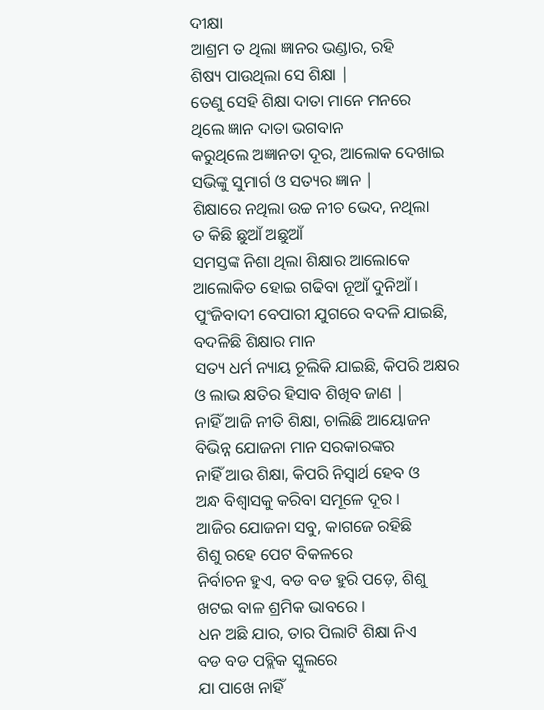ଦୀକ୍ଷା
ଆଶ୍ରମ ତ ଥିଲା ଜ୍ଞାନର ଭଣ୍ଡାର, ରହି
ଶିଷ୍ୟ ପାଉଥିଲା ସେ ଶିକ୍ଷା |
ତେଣୁ ସେହି ଶିକ୍ଷା ଦାତା ମାନେ ମନରେ
ଥିଲେ ଜ୍ଞାନ ଦାତା ଭଗବାନ
କରୁଥିଲେ ଅଜ୍ଞାନତା ଦୂର, ଆଲୋକ ଦେଖାଇ
ସଭିଙ୍କୁ ସୁମାର୍ଗ ଓ ସତ୍ୟର ଜ୍ଞାନ |
ଶିକ୍ଷାରେ ନଥିଲା ଉଚ୍ଚ ନୀଚ ଭେଦ, ନଥିଲା
ତ କିଛି ଛୁଆଁ ଅଛୁଆଁ
ସମସ୍ତଙ୍କ ନିଶା ଥିଲା ଶିକ୍ଷାର ଆଲୋକେ
ଆଲୋକିତ ହୋଇ ଗଢିବା ନୂଆଁ ଦୁନିଆଁ ।
ପୁଂଜିବାଦୀ ବେପାରୀ ଯୁଗରେ ବଦଳି ଯାଇଛି,
ବଦଳିଛି ଶିକ୍ଷାର ମାନ
ସତ୍ୟ ଧର୍ମ ନ୍ୟାୟ ଚୂଲିକି ଯାଇଛି, କିପରି ଅକ୍ଷର
ଓ ଲାଭ କ୍ଷତିର ହିସାବ ଶିଖିବ ଜାଣ |
ନାହିଁ ଆଜି ନୀତି ଶିକ୍ଷା, ଚାଲିଛି ଆୟୋଜନ
ବିଭିନ୍ନ ଯୋଜନା ମାନ ସରକାରଙ୍କର
ନାହିଁ ଆଉ ଶିକ୍ଷା, କିପରି ନିସ୍ୱାର୍ଥ ହେବ ଓ
ଅନ୍ଧ ବିଶ୍ବାସକୁ କରିବା ସମୂଳେ ଦୂର ।
ଆଜିର ଯୋଜନା ସବୁ, କାଗଜେ ରହିଛି
ଶିଶୁ ରହେ ପେଟ ବିକଳରେ
ନିର୍ବାଚନ ହୁଏ, ବଡ ବଡ ହୁରି ପଡ଼େ, ଶିଶୁ
ଖଟଇ ବାଳ ଶ୍ରମିକ ଭାବରେ ।
ଧନ ଅଛି ଯାର, ତାର ପିଲାଟି ଶିକ୍ଷା ନିଏ
ବଡ ବଡ ପବ୍ଲିକ ସ୍କୁଲରେ
ଯା ପାଖେ ନାହିଁ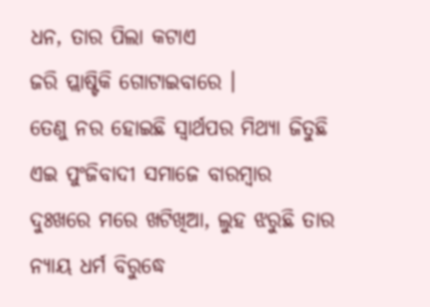ଧନ, ତାର ପିଲା କଟାଏ
ଜରି ପ୍ଲାଷ୍ଟିକି ଗୋଟାଇବାରେ ।
ତେଣୁ ନର ହୋଇଛି ସ୍ୱାର୍ଥପର ମିଥ୍ୟା ଜିତୁଛି
ଏଇ ପୁଂଜିବାଦୀ ସମାଜେ ବାରମ୍ବାର
ଦୁଃଖରେ ମରେ ଖଟିଖିଆ, ଲୁହ ଝରୁଛି ତାର
ନ୍ୟାୟ ଧର୍ମ ବିରୁଦ୍ଧେ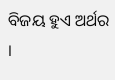ବିଜୟ ହୁଏ ଅର୍ଥର ।